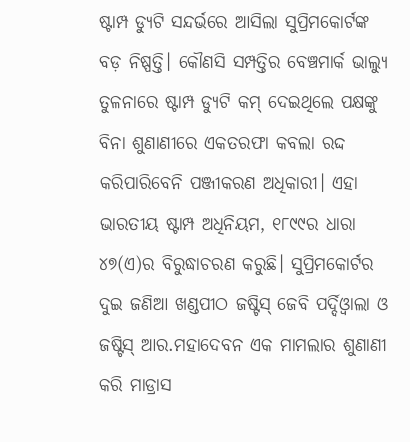ଷ୍ଟାମ୍ପ ଡ୍ୟୁଟି ସନ୍ଦର୍ଭରେ ଆସିଲା ସୁପ୍ରିମକୋର୍ଟଙ୍କ ବଡ଼ ନିଷ୍ପତ୍ତି। କୌଣସି ସମ୍ପତ୍ତିର ବେଞ୍ଚମାର୍କ ଭାଲ୍ୟୁ ତୁଳନାରେ ଷ୍ଟାମ୍ପ ଡ୍ୟୁଟି କମ୍ ଦେଇଥିଲେ ପକ୍ଷଙ୍କୁ ବିନା ଶୁଣାଣୀରେ ଏକତରଫା କବଲା ରଦ୍ଦ କରିପାରିବେନି ପଞ୍ଜୀକରଣ ଅଧିକାରୀ। ଏହା ଭାରତୀୟ ଷ୍ଟାମ୍ପ ଅଧିନିୟମ, ୧୮୯୯ର ଧାରା ୪୭(ଏ)ର ବିରୁଦ୍ଧାଚରଣ କରୁଛି। ସୁପ୍ରିମକୋର୍ଟର ଦୁଇ ଜଣିଆ ଖଣ୍ଡପୀଠ ଜଷ୍ଟିସ୍ ଜେବି ପର୍ଦ୍ଦିଓ୍ୱାଲା ଓ ଜଷ୍ଟିସ୍ ଆର.ମହାଦେବନ ଏକ ମାମଲାର ଶୁଣାଣୀ କରି ମାଡ୍ରାସ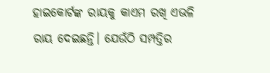ହାଇକୋର୍ଟଙ୍କ ରାୟକୁ କାଏମ ରଖି ଏଭଳି ରାୟ ଦେଇଛନ୍ତି। ଯେଉଁଠି ସମ୍ପତ୍ତିର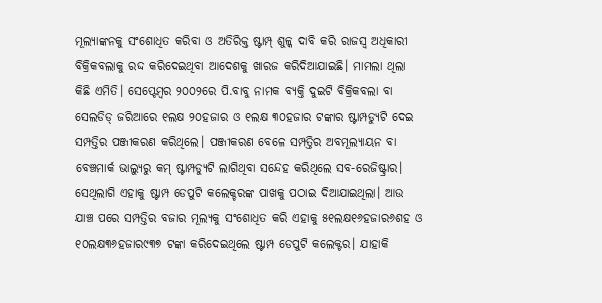ମୂଲ୍ୟାଙ୍କନକୁ ସଂଶୋଧିତ କରିବା ଓ ଅତିରିକ୍ତ ଷ୍ଟାମ୍ପ୍ ଶୁଳ୍କ ଦାବି କରି ରାଜସ୍ୱ ଅଧିକାରୀ ବିକ୍ରିକବଲାକୁ ରଦ୍ଦ କରିଦେଇଥିବା ଆଦେଶକୁ ଖାରଜ କରିଦିଆଯାଇଛି। ମାମଲା ଥିଲା କିଛି ଏମିତି। ସେପ୍ଟେମ୍ୱର ୨୦୦୨ରେ ପି.ବାବୁ ନାମକ ବ୍ୟକ୍ତି ଦୁଇଟି ବିକ୍ରିକବଲା ବା ସେଲଡିଡ୍ ଜରିଆରେ ୧ଲକ୍ଷ ୨୦ହଜାର ଓ ୧ଲକ୍ଷ ୩୦ହଜାର ଟଙ୍କାର ଷ୍ଟାମ୍ପଡ୍ୟୁଟି ଦେଇ ସମ୍ପତ୍ତିର ପଞ୍ଜୀକରଣ କରିଥିଲେ। ପଞ୍ଜୀକରଣ ବେଳେ ସମ୍ପତ୍ତିର ଅବମୂଲ୍ୟାୟନ ବା ବେଞ୍ଚମାର୍କ ଭାଲ୍ୟୁରୁ କମ୍ ଷ୍ଟାମ୍ପଡ୍ୟୁଟି ଲାଗିଥିବା ସନ୍ଦେହ କରିଥିଲେ ସବ-ରେଜିଷ୍ଟ୍ରାର। ସେଥିଲାଗି ଏହାକୁ ଷ୍ଟାମ୍ପ ଡେପୁଟି କଲେକ୍ଚରଙ୍କ ପାଖକୁ ପଠାଇ ଦିଆଯାଇଥିଲା। ଆଉ ଯାଞ୍ଚ ପରେ ସମ୍ପତ୍ତିର ବଜାର ମୂଲ୍ୟକୁ ସଂଶୋଧିତ କରି ଏହାକୁ ୫୧ଲକ୍ଷ୧୬ହଜାର୬ଶହ ଓ ୧୦ଲକ୍ଷ୩୬ହଜାର୯୩୭ ଟଙ୍କା କରିଦେଇଥିଲେ ଷ୍ଟାମ୍ପ ଡେପୁଟି କଲେକ୍ଟର। ଯାହାକି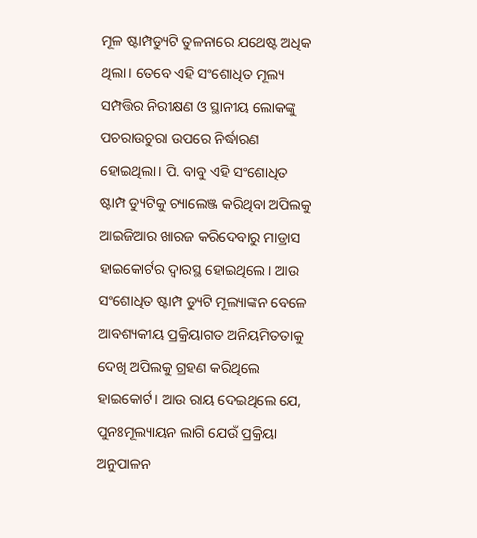ମୂଳ ଷ୍ଟାମ୍ପଡ୍ୟୁଟି ତୁଳନାରେ ଯଥେଷ୍ଟ ଅଧିକ ଥିଲା। ତେବେ ଏହି ସଂଶୋଧିତ ମୂଲ୍ୟ ସମ୍ପତ୍ତିର ନିରୀକ୍ଷଣ ଓ ସ୍ଥାନୀୟ ଲୋକଙ୍କୁ ପଚରାଉଚୁରା ଉପରେ ନିର୍ଦ୍ଧାରଣ ହୋଇଥିଲା। ପି. ବାବୁ ଏହି ସଂଶୋଧିତ ଷ୍ଟାମ୍ପ ଡ୍ୟୁଟିକୁ ଚ୍ୟାଲେଞ୍ଜ କରିଥିବା ଅପିଲକୁ ଆଇଜିଆର ଖାରଜ କରିଦେବାରୁ ମାଡ୍ରାସ ହାଇକୋର୍ଟର ଦ୍ୱାରସ୍ଥ ହୋଇଥିଲେ। ଆଉ ସଂଶୋଧିତ ଷ୍ଟାମ୍ପ ଡ୍ୟୁଟି ମୂଲ୍ୟାଙ୍କନ ବେଳେ ଆବଶ୍ୟକୀୟ ପ୍ରକ୍ରିୟାଗତ ଅନିୟମିତତାକୁ ଦେଖି ଅପିଲକୁ ଗ୍ରହଣ କରିଥିଲେ ହାଇକୋର୍ଟ। ଆଉ ରାୟ ଦେଇଥିଲେ ଯେ, ପୁନଃମୂଲ୍ୟାୟନ ଲାଗି ଯେଉଁ ପ୍ରକ୍ରିୟା ଅନୁପାଳନ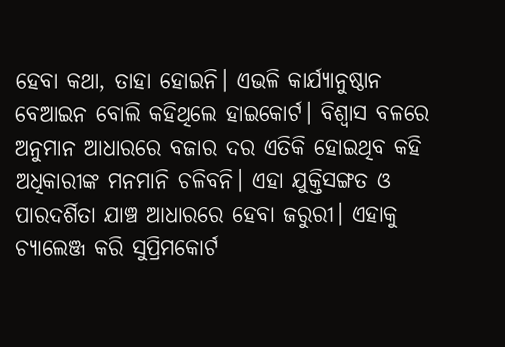ହେବା କଥା, ତାହା ହୋଇନି। ଏଭଳି କାର୍ଯ୍ୟାନୁଷ୍ଠାନ ବେଆଇନ ବୋଲି କହିଥିଲେ ହାଇକୋର୍ଟ। ବିଶ୍ୱାସ ବଳରେ ଅନୁମାନ ଆଧାରରେ ବଜାର ଦର ଏତିକି ହୋଇଥିବ କହି ଅଧିକାରୀଙ୍କ ମନମାନି ଚଳିବନି। ଏହା ଯୁକ୍ତିସଙ୍ଗତ ଓ ପାରଦର୍ଶିତା ଯାଞ୍ଚ ଆଧାରରେ ହେବା ଜରୁରୀ। ଏହାକୁ ଚ୍ୟାଲେଞ୍ଜ କରି ସୁପ୍ରିମକୋର୍ଟ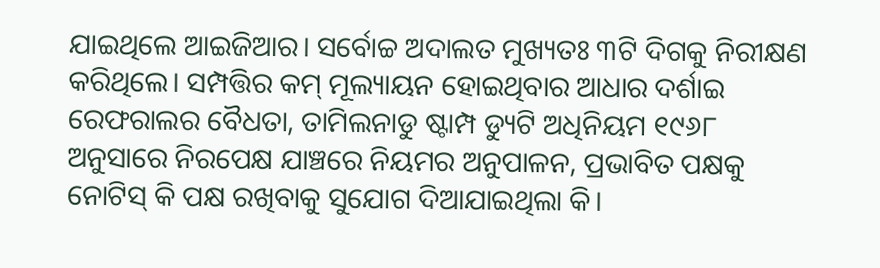ଯାଇଥିଲେ ଆଇଜିଆର। ସର୍ବୋଚ୍ଚ ଅଦାଲତ ମୁଖ୍ୟତଃ ୩ଟି ଦିଗକୁ ନିରୀକ୍ଷଣ କରିଥିଲେ। ସମ୍ପତ୍ତିର କମ୍ ମୂଲ୍ୟାୟନ ହୋଇଥିବାର ଆଧାର ଦର୍ଶାଇ ରେଫରାଲର ବୈଧତା, ତାମିଲନାଡୁ ଷ୍ଟାମ୍ପ ଡ୍ୟୁଟି ଅଧିନିୟମ ୧୯୬୮ ଅନୁସାରେ ନିରପେକ୍ଷ ଯାଞ୍ଚରେ ନିୟମର ଅନୁପାଳନ, ପ୍ରଭାବିତ ପକ୍ଷକୁ ନୋଟିସ୍ କି ପକ୍ଷ ରଖିବାକୁ ସୁଯୋଗ ଦିଆଯାଇଥିଲା କି।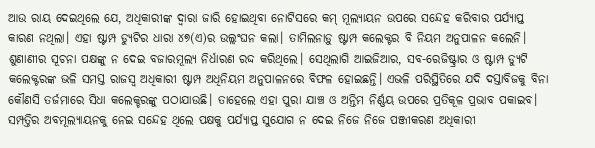ଆଉ ରାୟ ଦେଇଥିଲେ ଯେ, ଅଧିକାରୀଙ୍କ ଦ୍ୱାରା ଜାରି ହୋଇଥିବା ନୋଟିସରେ କମ୍ ମୂଲ୍ୟାୟନ ଉପରେ ସନ୍ଦେହ କରିବାର ପର୍ଯ୍ୟାପ୍ତ କାରଣ ନଥିଲା। ଏହା ଷ୍ଟାମ୍ପ ଡ୍ୟୁଟିର ଧାରା ୪୭(ଏ)ର ଉଲ୍ଲଂଘନ କଲା। ତାମିଲନାଡ଼ୁ ଷ୍ଟାମ୍ପ କଲେକ୍ଟର ବି ନିୟମ ଅନୁପାଳନ କଲେନି। ଶୁଣାଣୀର ସୂଚନା ପକ୍ଷଙ୍କୁ ନ ଦେଇ ବଜାରମୂଲ୍ୟ ନିର୍ଧାରଣ ରଦ୍ଦ କରିଥିଲେ। ସେଥିଲାଗି ଆଇଜିଆର, ସବ-ରେଜିଷ୍ଟ୍ରାର ଓ ଷ୍ଟାମ୍ପ ଡ୍ୟୁଟି କଲେକ୍ଟରଙ୍କ ଭଳି ସମସ୍ତ ରାଜସ୍ୱ ଅଧିକାରୀ ଷ୍ଟାମ୍ପ ଅଧିନିୟମ ଅନୁପାଳନରେ ବିଫଳ ହୋଇଛନ୍ତି। ଏଭଳି ପରିସ୍ଥିତିରେ ଯଦି ଦସ୍ତାବିଜକୁ ବିନା କୌଣସି ତର୍ଜମାରେ ସିଧା କଲେକ୍ଚରଙ୍କୁ ପଠାଯାଉଛି। ତାହେଲେ ଏହା ପୁରା ଯାଞ୍ଚ ଓ ଅନ୍ତିମ ନିର୍ଣ୍ଣୟ ଉପରେ ପ୍ରତିକୂଳ ପ୍ରଭାବ ପକାଇବ। ସମ୍ପତ୍ତିର ଅବମୂଲ୍ୟାୟନକୁ ନେଇ ସନ୍ଦେହ ଥିଲେ ପକ୍ଷକୁ ପର୍ଯ୍ୟାପ୍ତ ସୁଯୋଗ ନ ଦେଇ ନିଜେ ନିଜେ ପଞ୍ଜୀକରଣ ଅଧିକାରୀ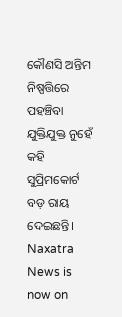କୌଣସି ଅନ୍ତିମ ନିଷ୍ପତ୍ତିରେ ପହଞ୍ଚିବା ଯୁକ୍ତିଯୁକ୍ତ ନୁହେଁ କହି ସୁପ୍ରିମକୋର୍ଟ ବଡ଼ ରାୟ ଦେଇଛନ୍ତି।
Naxatra News is now on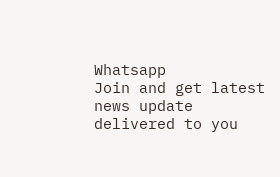Whatsapp
Join and get latest news update delivered to you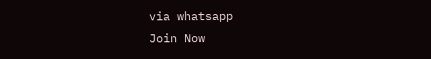via whatsapp
Join Now